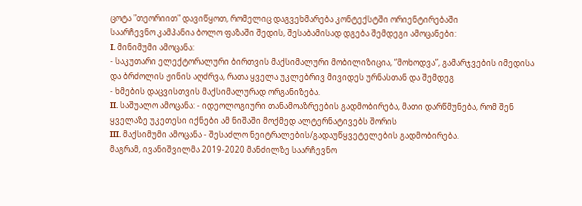ცოტა "თეორიით" დავიწყოთ, რომელიც დაგვეხმარება კონტექსტში ორიენტირებაში
საარჩევნო კამპანია ბოლო ფაზაში შედის, შესაბამისად დგება შემდეგი ამოცანები:
I. მინიმუმი ამოცანა:
- საკუთარი ელექტორალური ბირთვის მაქსიმალური მობილიზიცია, “მოხოდვა”, გამარჯვების იმედისა და ბრძოლის ჟინის აღძრვა, რათა ყველა უკლებრივ მივიდეს ურნასთან და შემდეგ
- ხმების დაცვისთვის მაქსიმალურად ორგანიზება.
II. საშუალო ამოცანა: - იდეოლოგიური თანამოაზრეების გადმობირება, მათი დარწმუნება, რომ შენ ყველაზე უკეთესი იქნები ამ ნიშაში მოქმედ ალტერნატივებს შორის
III. მაქსიმუმი ამოცანა - შესაძლო ნეიტრალების/გადაუწყვეტელების გადმობირება.
მაგრამ, ივანიშვილმა 2019-2020 მანძილზე საარჩევნო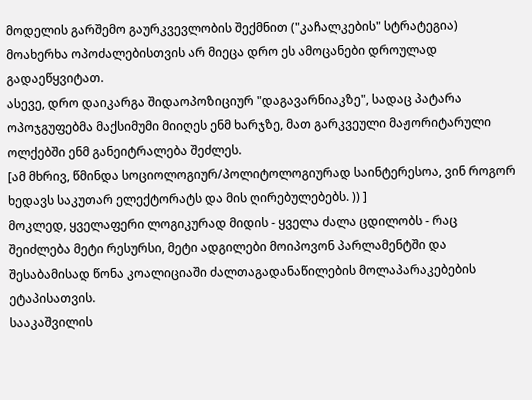მოდელის გარშემო გაურკვევლობის შექმნით ("კაჩალკების" სტრატეგია) მოახერხა ოპოძალებისთვის არ მიეცა დრო ეს ამოცანები დროულად გადაეწყვიტათ.
ასევე, დრო დაიკარგა შიდაოპოზიციურ "დაგავარნიაკზე", სადაც პატარა ოპოჯგუფებმა მაქსიმუმი მიიღეს ენმ ხარჯზე, მათ გარკვეული მაჟორიტარული ოლქებში ენმ განეიტრალება შეძლეს.
[ამ მხრივ, წმინდა სოციოლოგიურ/პოლიტოლოგიურად საინტერესოა, ვინ როგორ ხედავს საკუთარ ელექტორატს და მის ღირებულებებს. )) ]
მოკლედ, ყველაფერი ლოგიკურად მიდის - ყველა ძალა ცდილობს - რაც შეიძლება მეტი რესურსი, მეტი ადგილები მოიპოვონ პარლამენტში და შესაბამისად წონა კოალიციაში ძალთაგადანაწილების მოლაპარაკებების ეტაპისათვის.
სააკაშვილის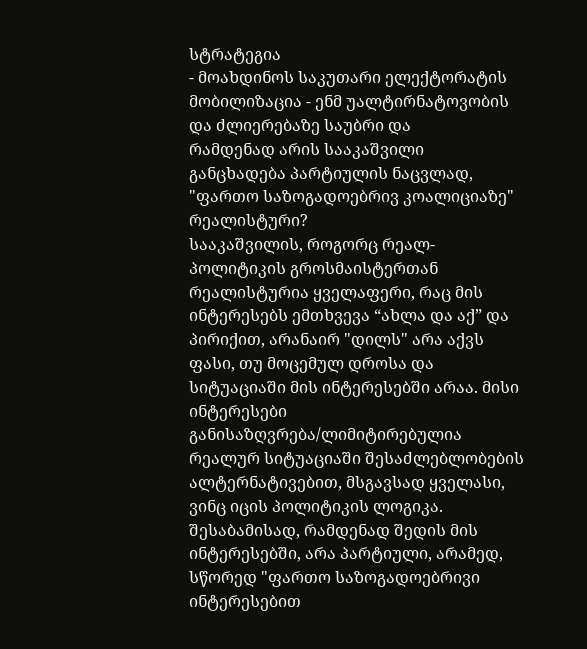სტრატეგია
- მოახდინოს საკუთარი ელექტორატის მობილიზაცია - ენმ უალტირნატოვობის და ძლიერებაზე საუბრი და
რამდენად არის სააკაშვილი განცხადება პარტიულის ნაცვლად, "ფართო საზოგადოებრივ კოალიციაზე" რეალისტური?
სააკაშვილის, როგორც რეალ-პოლიტიკის გროსმაისტერთან რეალისტურია ყველაფერი, რაც მის ინტერესებს ემთხვევა “ახლა და აქ” და პირიქით, არანაირ "დილს" არა აქვს ფასი, თუ მოცემულ დროსა და სიტუაციაში მის ინტერესებში არაა. მისი ინტერესები განისაზღვრება/ლიმიტირებულია რეალურ სიტუაციაში შესაძლებლობების ალტერნატივებით, მსგავსად ყველასი, ვინც იცის პოლიტიკის ლოგიკა.
შესაბამისად, რამდენად შედის მის ინტერესებში, არა პარტიული, არამედ, სწორედ "ფართო საზოგადოებრივი ინტერესებით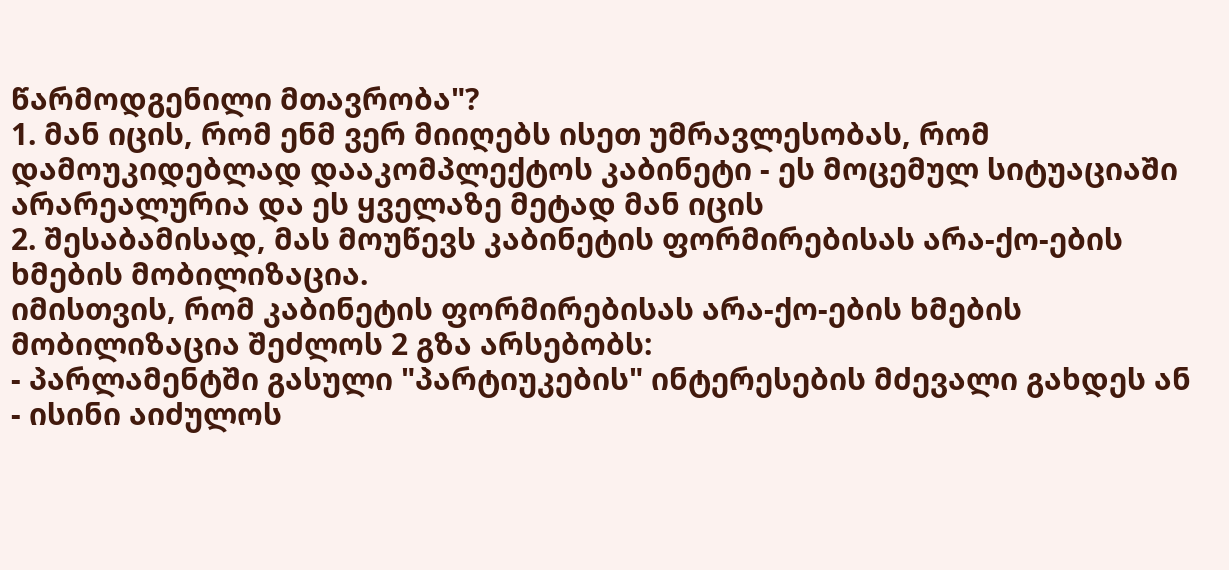წარმოდგენილი მთავრობა"?
1. მან იცის, რომ ენმ ვერ მიიღებს ისეთ უმრავლესობას, რომ დამოუკიდებლად დააკომპლექტოს კაბინეტი - ეს მოცემულ სიტუაციაში არარეალურია და ეს ყველაზე მეტად მან იცის
2. შესაბამისად, მას მოუწევს კაბინეტის ფორმირებისას არა-ქო-ების ხმების მობილიზაცია.
იმისთვის, რომ კაბინეტის ფორმირებისას არა-ქო-ების ხმების მობილიზაცია შეძლოს 2 გზა არსებობს:
- პარლამენტში გასული "პარტიუკების" ინტერესების მძევალი გახდეს ან
- ისინი აიძულოს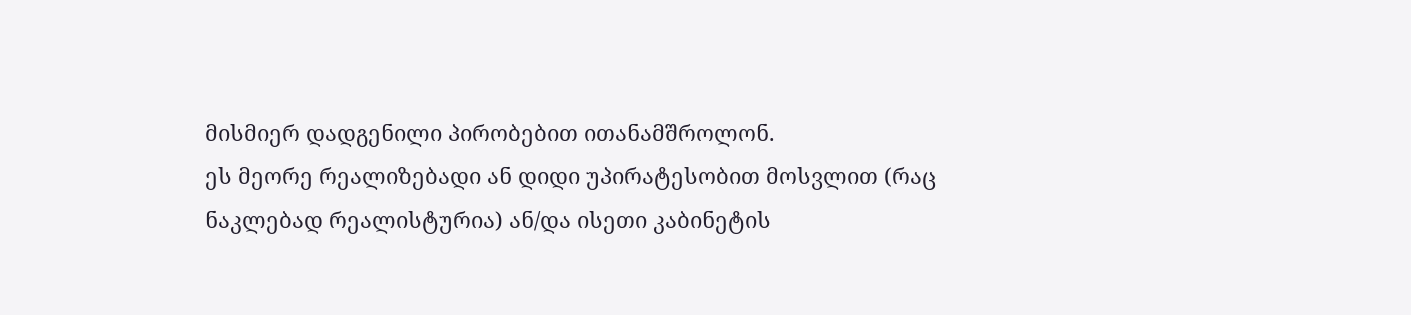მისმიერ დადგენილი პირობებით ითანამშროლონ.
ეს მეორე რეალიზებადი ან დიდი უპირატესობით მოსვლით (რაც ნაკლებად რეალისტურია) ან/და ისეთი კაბინეტის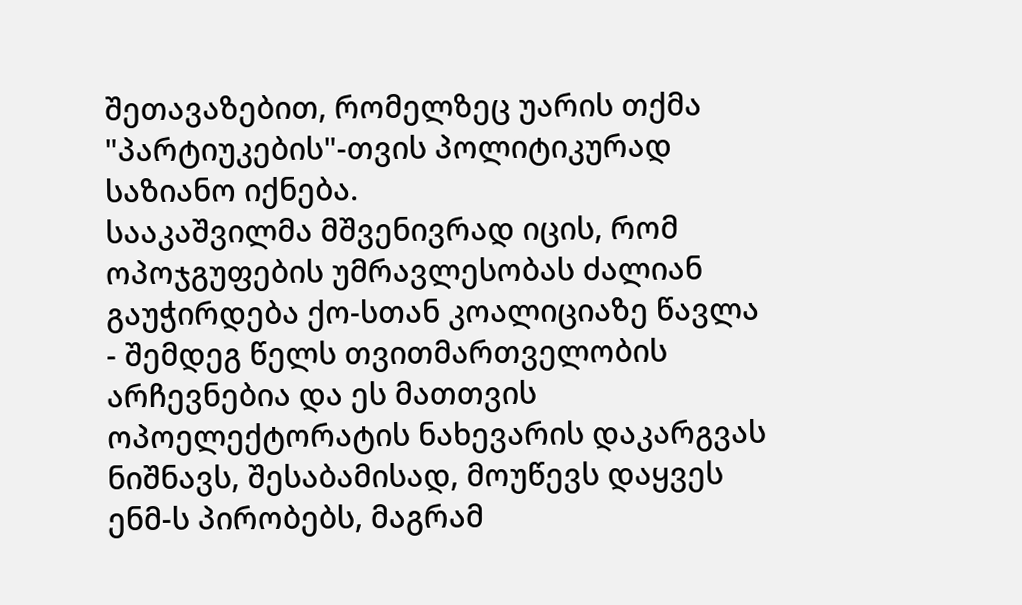შეთავაზებით, რომელზეც უარის თქმა "პარტიუკების"-თვის პოლიტიკურად საზიანო იქნება.
სააკაშვილმა მშვენივრად იცის, რომ ოპოჯგუფების უმრავლესობას ძალიან გაუჭირდება ქო-სთან კოალიციაზე წავლა - შემდეგ წელს თვითმართველობის არჩევნებია და ეს მათთვის ოპოელექტორატის ნახევარის დაკარგვას ნიშნავს, შესაბამისად, მოუწევს დაყვეს ენმ-ს პირობებს, მაგრამ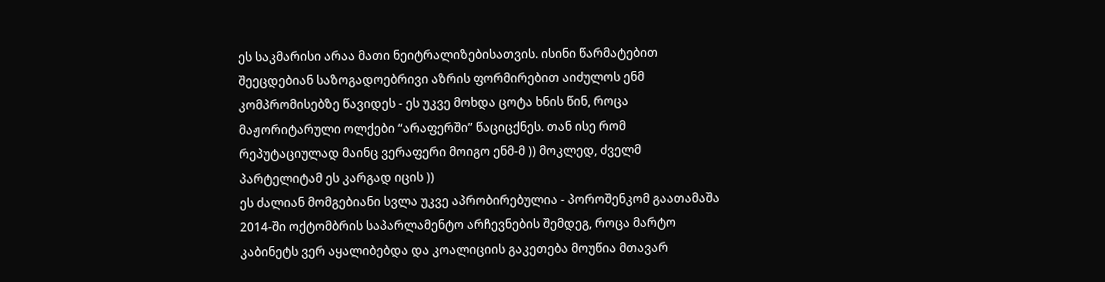ეს საკმარისი არაა მათი ნეიტრალიზებისათვის. ისინი წარმატებით შეეცდებიან საზოგადოებრივი აზრის ფორმირებით აიძულოს ენმ კომპრომისებზე წავიდეს - ეს უკვე მოხდა ცოტა ხნის წინ, როცა მაჟორიტარული ოლქები “არაფერში” წაციცქნეს. თან ისე რომ რეპუტაციულად მაინც ვერაფერი მოიგო ენმ-მ )) მოკლედ, ძველმ პარტელიტამ ეს კარგად იცის ))
ეს ძალიან მომგებიანი სვლა უკვე აპრობირებულია - პოროშენკომ გაათამაშა 2014-ში ოქტომბრის საპარლამენტო არჩევნების შემდეგ, როცა მარტო კაბინეტს ვერ აყალიბებდა და კოალიციის გაკეთება მოუწია მთავარ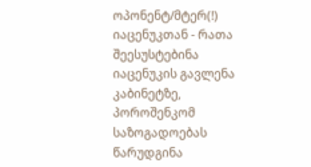ოპონენტ/მტერ(!) იაცენუკთან - რათა შეესუსტებინა იაცენუკის გავლენა კაბინეტზე, პოროშენკომ საზოგადოებას წარუდგინა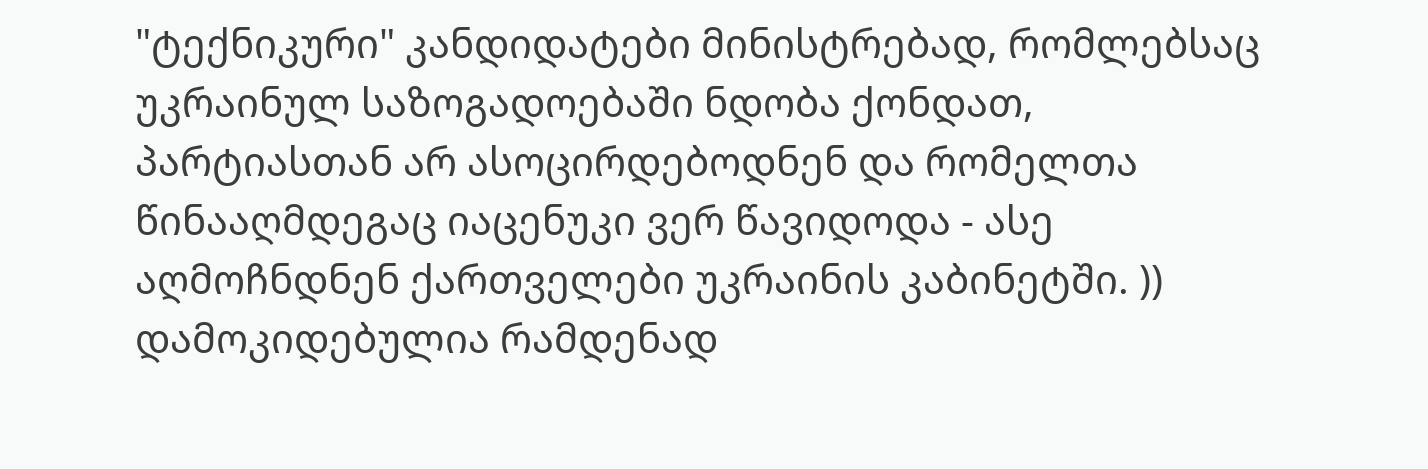"ტექნიკური" კანდიდატები მინისტრებად, რომლებსაც უკრაინულ საზოგადოებაში ნდობა ქონდათ, პარტიასთან არ ასოცირდებოდნენ და რომელთა წინააღმდეგაც იაცენუკი ვერ წავიდოდა - ასე აღმოჩნდნენ ქართველები უკრაინის კაბინეტში. ))
დამოკიდებულია რამდენად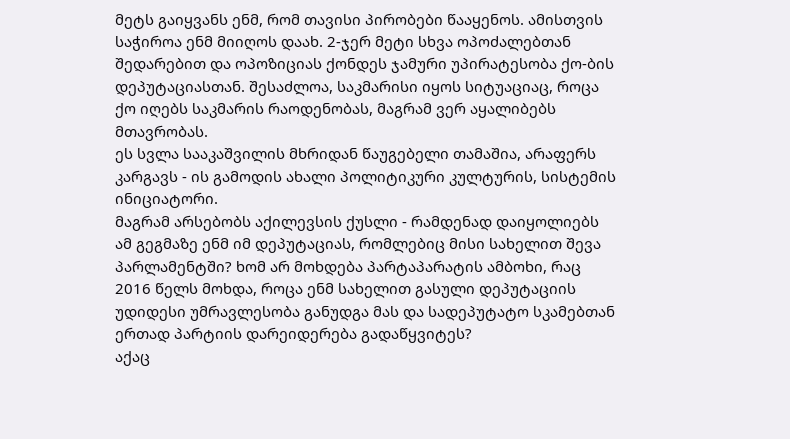მეტს გაიყვანს ენმ, რომ თავისი პირობები წააყენოს. ამისთვის საჭიროა ენმ მიიღოს დაახ. 2-ჯერ მეტი სხვა ოპოძალებთან შედარებით და ოპოზიციას ქონდეს ჯამური უპირატესობა ქო-ბის დეპუტაციასთან. შესაძლოა, საკმარისი იყოს სიტუაციაც, როცა ქო იღებს საკმარის რაოდენობას, მაგრამ ვერ აყალიბებს მთავრობას.
ეს სვლა სააკაშვილის მხრიდან წაუგებელი თამაშია, არაფერს კარგავს - ის გამოდის ახალი პოლიტიკური კულტურის, სისტემის ინიციატორი.
მაგრამ არსებობს აქილევსის ქუსლი - რამდენად დაიყოლიებს ამ გეგმაზე ენმ იმ დეპუტაციას, რომლებიც მისი სახელით შევა პარლამენტში? ხომ არ მოხდება პარტაპარატის ამბოხი, რაც 2016 წელს მოხდა, როცა ენმ სახელით გასული დეპუტაციის უდიდესი უმრავლესობა განუდგა მას და სადეპუტატო სკამებთან ერთად პარტიის დარეიდერება გადაწყვიტეს?
აქაც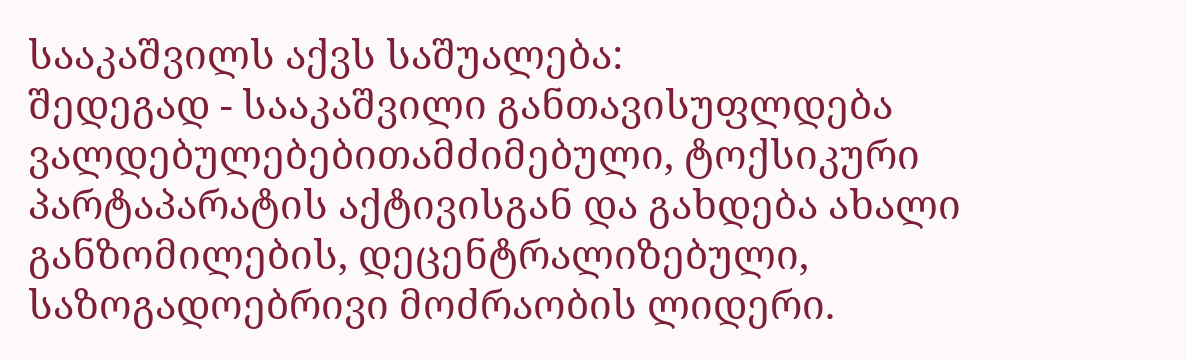სააკაშვილს აქვს საშუალება:
შედეგად - სააკაშვილი განთავისუფლდება ვალდებულებებითამძიმებული, ტოქსიკური პარტაპარატის აქტივისგან და გახდება ახალი განზომილების, დეცენტრალიზებული, საზოგადოებრივი მოძრაობის ლიდერი.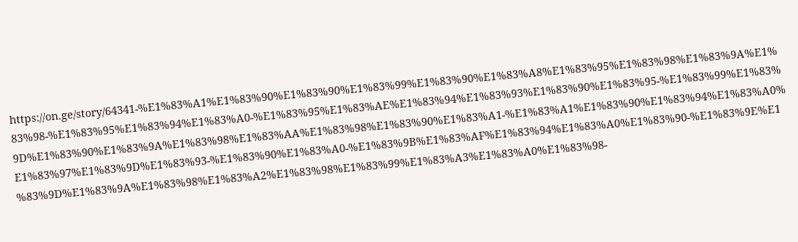https://on.ge/story/64341-%E1%83%A1%E1%83%90%E1%83%90%E1%83%99%E1%83%90%E1%83%A8%E1%83%95%E1%83%98%E1%83%9A%E1%83%98-%E1%83%95%E1%83%94%E1%83%A0-%E1%83%95%E1%83%AE%E1%83%94%E1%83%93%E1%83%90%E1%83%95-%E1%83%99%E1%83%9D%E1%83%90%E1%83%9A%E1%83%98%E1%83%AA%E1%83%98%E1%83%90%E1%83%A1-%E1%83%A1%E1%83%90%E1%83%94%E1%83%A0%E1%83%97%E1%83%9D%E1%83%93-%E1%83%90%E1%83%A0-%E1%83%9B%E1%83%AF%E1%83%94%E1%83%A0%E1%83%90-%E1%83%9E%E1%83%9D%E1%83%9A%E1%83%98%E1%83%A2%E1%83%98%E1%83%99%E1%83%A3%E1%83%A0%E1%83%98-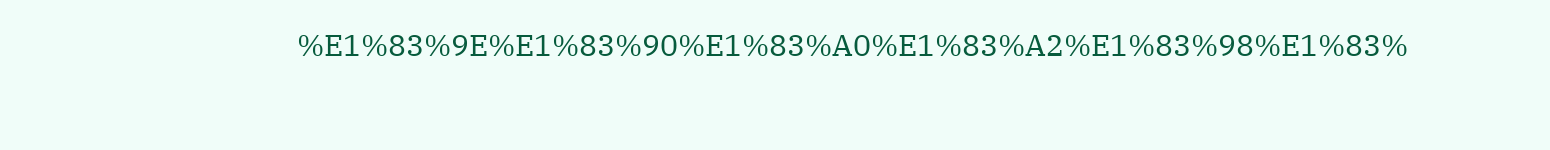%E1%83%9E%E1%83%90%E1%83%A0%E1%83%A2%E1%83%98%E1%83%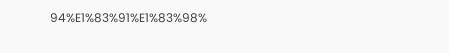94%E1%83%91%E1%83%98%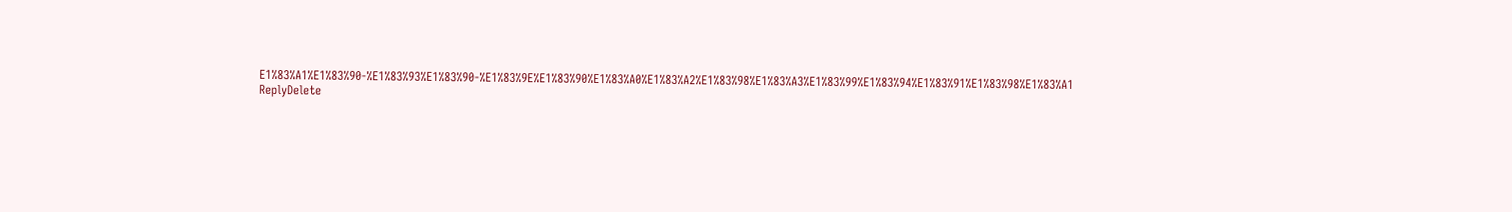E1%83%A1%E1%83%90-%E1%83%93%E1%83%90-%E1%83%9E%E1%83%90%E1%83%A0%E1%83%A2%E1%83%98%E1%83%A3%E1%83%99%E1%83%94%E1%83%91%E1%83%98%E1%83%A1
ReplyDelete